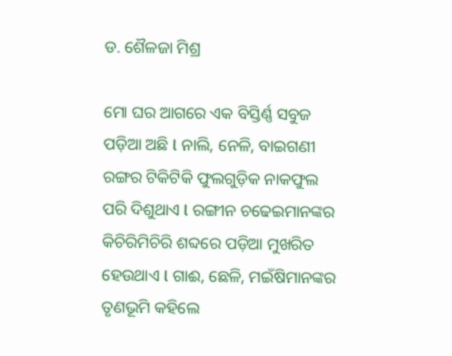ଡ. ଶୈଳଜା ମିଶ୍ର

ମୋ ଘର ଆଗରେ ଏକ ବିସ୍ତିର୍ଣ୍ଣ ସବୁଜ ପଡ଼ିଆ ଅଛି l ନାଲି, ନେଳି, ବାଇଗଣୀ ରଙ୍ଗର ଟିକିଟିକି ଫୁଲଗୁଡ଼ିକ ନାକଫୁଲ ପରି ଦିଶୁଥାଏ l ରଙ୍ଗୀନ ଚଢେଇମାନଙ୍କର କିଚିରିମିଚିରି ଶବ୍ଦରେ ପଡ଼ିଆ ମୁଖରିତ ହେଉଥାଏ l ଗାଈ, ଛେଳି, ମଇଁଷିମାନଙ୍କର ତୃଣଭୂମି କହିଲେ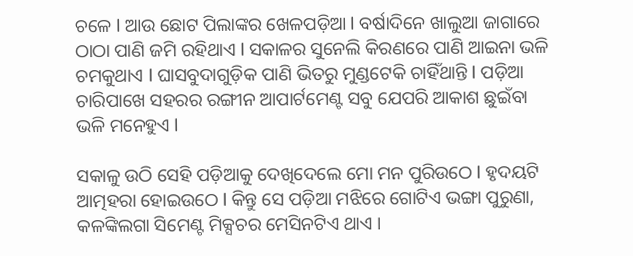ଚଳେ l ଆଉ ଛୋଟ ପିଲାଙ୍କର ଖେଳପଡ଼ିଆ l ବର୍ଷାଦିନେ ଖାଲୁଆ ଜାଗାରେ ଠାଠା ପାଣି ଜମି ରହିଥାଏ l ସକାଳର ସୁନେଲି କିରଣରେ ପାଣି ଆଇନା ଭଳି ଚମକୁଥାଏ l ଘାସବୁଦାଗୁଡ଼ିକ ପାଣି ଭିତରୁ ମୁଣ୍ଡଟେକି ଚାହିଁଥାନ୍ତି l ପଡ଼ିଆ ଚାରିପାଖେ ସହରର ରଙ୍ଗୀନ ଆପାର୍ଟମେଣ୍ଟ ସବୁ ଯେପରି ଆକାଶ ଛୁଇଁବା ଭଳି ମନେହୁଏ l

ସକାଳୁ ଉଠି ସେହି ପଡ଼ିଆକୁ ଦେଖିଦେଲେ ମୋ ମନ ପୁରିଉଠେ l ହୃଦୟଟି ଆତ୍ମହରା ହୋଇଉଠେ l କିନ୍ତୁ ସେ ପଡ଼ିଆ ମଝିରେ ଗୋଟିଏ ଭଙ୍ଗା ପୁରୁଣା, କଳଙ୍କିଲଗା ସିମେଣ୍ଟ ମିକ୍ସଚର ମେସିନଟିଏ ଥାଏ ।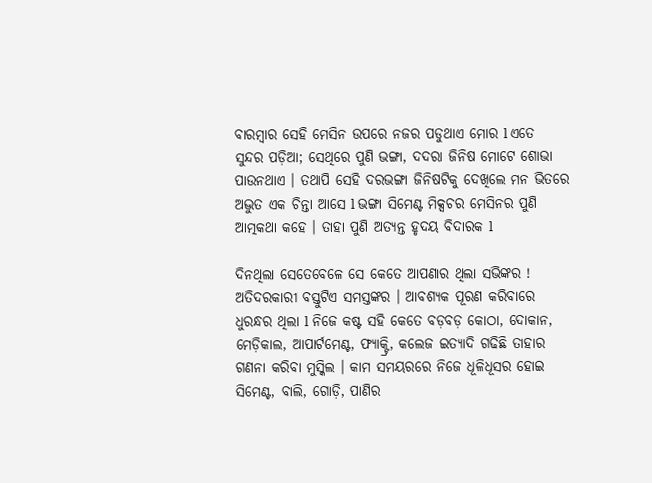ବାରମ୍ବାର ସେହି ମେସିନ ଉପରେ ନଜର ପଡୁଥାଏ ମୋର l ଏତେ ସୁନ୍ଦର ପଡ଼ିଆ; ସେଥିରେ ପୁଣି ଭଙ୍ଗା, ଦଦରା ଜିନିଷ ମୋଟେ ଶୋଭା ପାଉନଥାଏ । ତଥାପି ସେହି ଦରଭଙ୍ଗା ଜିନିଷଟିକୁ ଦେଖିଲେ ମନ ଭିତରେ ଅଦ୍ଭୁତ ଏକ ଚିନ୍ତା ଆସେ l ଭଙ୍ଗା ସିମେଣ୍ଟ ମିକ୍ସଚର ମେସିନର ପୁଣି ଆତ୍ମକଥା କହେ । ତାହା ପୁଣି ଅତ୍ୟନ୍ତ ହୃଦୟ ବିଦାରକ l

ଦିନଥିଲା ସେତେବେଳେ ସେ କେତେ ଆପଣାର ଥିଲା ସଭିଙ୍କର ! ଅତିଦରକାରୀ ବସ୍ତୁଟିଏ ସମସ୍ତଙ୍କର । ଆବଶ୍ୟକ ପୂରଣ କରିବାରେ ଧୁରନ୍ଧର ଥିଲା l ନିଜେ କଷ୍ଟ ସହି କେତେ ବଡ଼ବଡ଼ କୋଠା, ଦୋକାନ, ମେଡ଼ିକାଲ, ଆପାର୍ଟମେଣ୍ଟ, ଫ୍ୟାକ୍ଟ୍ରି, କଲେଜ ଇତ୍ୟାଦି ଗଢିଛି ତାହାର ଗଣନା କରିବା ମୁସ୍କିଲ । କାମ ସମୟରରେ ନିଜେ ଧୂଳିଧୂସର ହୋଇ ସିମେଣ୍ଟ, ବାଲି, ଗୋଡ଼ି, ପାଣିର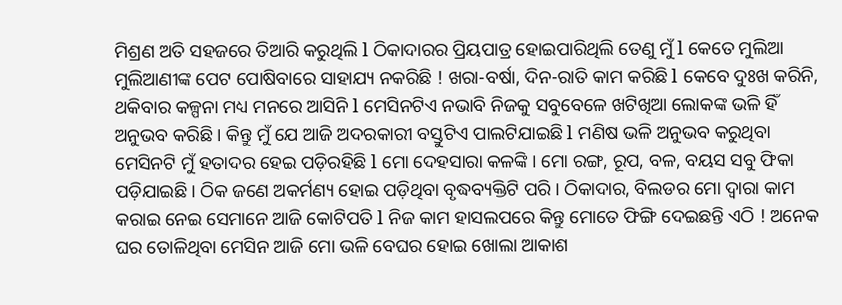ମିଶ୍ରଣ ଅତି ସହଜରେ ତିଆରି କରୁଥିଲି l ଠିକାଦାରର ପ୍ରିୟପାତ୍ର ହୋଇପାରିଥିଲି ତେଣୁ ମୁଁ l କେତେ ମୁଲିଆ ମୁଲିଆଣୀଙ୍କ ପେଟ ପୋଷିବାରେ ସାହାଯ୍ୟ ନକରିଛି ! ଖରା-ବର୍ଷା, ଦିନ-ରାତି କାମ କରିଛି l କେବେ ଦୁଃଖ କରିନି, ଥକିବାର କଳ୍ପନା ମଧ୍ୟ ମନରେ ଆସିନି l ମେସିନଟିଏ ନଭାବି ନିଜକୁ ସବୁବେଳେ ଖଟିଖିଆ ଲୋକଙ୍କ ଭଳି ହିଁ ଅନୁଭବ କରିଛି । କିନ୍ତୁ ମୁଁ ଯେ ଆଜି ଅଦରକାରୀ ବସ୍ତୁଟିଏ ପାଲଟିଯାଇଛି l ମଣିଷ ଭଳି ଅନୁଭବ କରୁଥିବା ମେସିନଟି ମୁଁ ହତାଦର ହେଇ ପଡ଼ିରହିଛି l ମୋ ଦେହସାରା କଳଙ୍କି । ମୋ ରଙ୍ଗ, ରୂପ, ବଳ, ବୟସ ସବୁ ଫିକା ପଡ଼ିଯାଇଛି । ଠିକ ଜଣେ ଅକର୍ମଣ୍ୟ ହୋଇ ପଡ଼ିଥିବା ବୃଦ୍ଧବ୍ୟକ୍ତିଟି ପରି । ଠିକାଦାର, ବିଲଡର ମୋ ଦ୍ଵାରା କାମ କରାଇ ନେଇ ସେମାନେ ଆଜି କୋଟିପତି l ନିଜ କାମ ହାସଲପରେ କିନ୍ତୁ ମୋତେ ଫିଙ୍ଗି ଦେଇଛନ୍ତି ଏଠି ! ଅନେକ ଘର ତୋଳିଥିବା ମେସିନ ଆଜି ମୋ ଭଳି ବେଘର ହୋଇ ଖୋଲା ଆକାଶ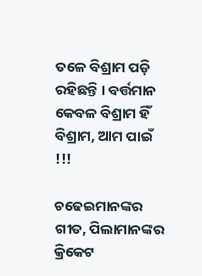ତଳେ ବିଶ୍ରାମ ପଡ଼ି ରହିଛନ୍ତି । ବର୍ତ୍ତମାନ କେବଳ ବିଶ୍ରାମ ହିଁ ବିଶ୍ରାମ, ଆମ ପାଇଁ !!!

ଚଢେଇମାନଙ୍କର ଗୀତ, ପିଲାମାନଙ୍କର କ୍ରିକେଟ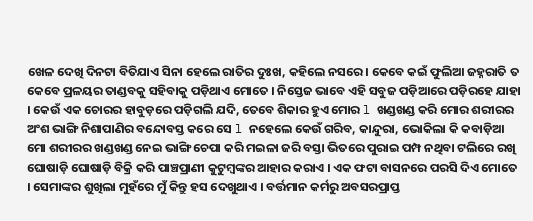ଖେଳ ଦେଖି ଦିନଟା ବିତିଯାଏ ସିନା ହେଲେ ରାତିର ଦୁଃଖ, କହିଲେ ନସରେ । କେବେ କଇଁ ଫୁଲିଆ ଜହ୍ନରାତି ତ କେବେ ପ୍ରଳୟର ତାଣ୍ଡବକୁ ସହିବାକୁ ପଡ଼ିଥାଏ ମୋତେ । ନିସ୍ତେଜ ଭାବେ ଏହି ସବୁଜ ପଡ଼ିଆରେ ପଡ଼ିରହେ ଯାହା । କେଉଁ ଏକ ଚୋରର ହାବୁଡ଼ରେ ପଡ଼ିଗଲି ଯଦି, ତେବେ ଶିକାର ହୁଏ ମୋର l ଖଣ୍ଡଖଣ୍ଡ କରି ମୋର ଶରୀରର ଅଂଶ ଭାଙ୍ଗି ନିଶାପାଣିର ବନ୍ଦୋବସ୍ତ କରେ ସେ l ନହେଲେ କେଉଁ ଗରିବ, କାନ୍ଦୁରା, ଭୋକିଲା କି କବାଡ଼ିଆ ମୋ ଶରୀରର ଖଣ୍ଡଖଣ୍ଡ ନେଇ ଭାଙ୍ଗି ଚେପା କରି ମଇଳା ଜରି ବସ୍ତା ଭିତରେ ପୁରାଇ ପମ୍ପ ନଥିବା ଟଲିରେ ରଖି ଘୋଷାଡ଼ି ଘୋଷାଡ଼ି ବିକ୍ରି କରି ପାଞ୍ଚପ୍ରାଣୀ କୁଟୁମ୍ବଙ୍କର ଆହାର କରାଏ । ଏକ ଫଟା ବାସନରେ ପରସି ଦିଏ ମୋତେ । ସେମାଙ୍କର ଶୁଖିଲା ମୁହଁରେ ମୁଁ କିନ୍ତୁ ହସ ଦେଖୁଥାଏ । ବର୍ତ୍ତମାନ କର୍ମରୁ ଅବସରପ୍ରାପ୍ତ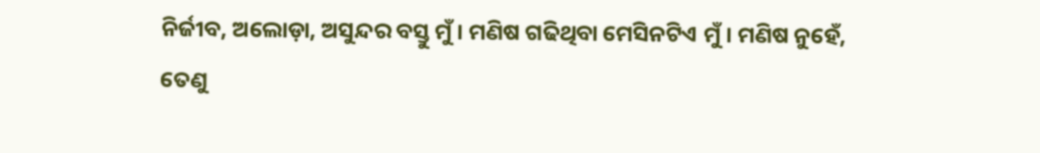ନିର୍ଜୀବ, ଅଲୋଡ଼ା, ଅସୁନ୍ଦର ବସ୍ତୁ ମୁଁ । ମଣିଷ ଗଢିଥିବା ମେସିନଟିଏ ମୁଁ । ମଣିଷ ନୁହେଁ, ତେଣୁ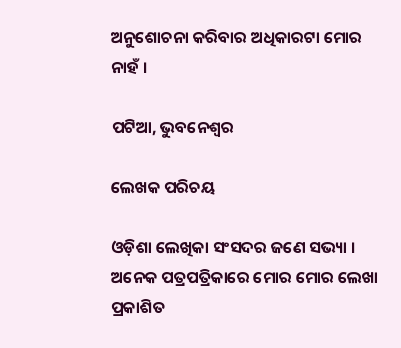ଅନୁଶୋଚନା କରିବାର ଅଧିକାରଟା ମୋର ନାହଁ ।

ପଟିଆ, ଭୁବନେଶ୍ୱର

ଲେଖକ ପରିଚୟ

ଓଡ଼ିଶା ଲେଖିକା ସଂସଦର ଜଣେ ସଭ୍ୟା । ଅନେକ ପତ୍ରପତ୍ରିକାରେ ମୋର ମୋର ଲେଖା ପ୍ରକାଶିତ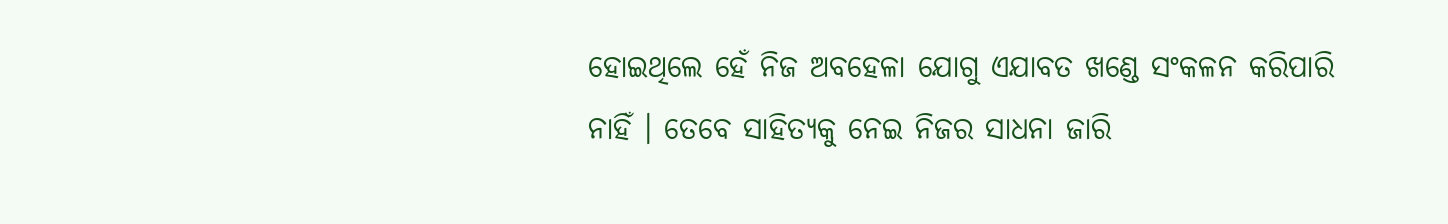ହୋଇଥିଲେ ହେଁ ନିଜ ଅବହେଳା ଯୋଗୁ ଏଯାବତ ଖଣ୍ଡେ ସଂକଳନ କରିପାରି ନାହିଁ । ତେବେ ସାହିତ୍ୟକୁ ନେଇ ନିଜର ସାଧନା ଜାରି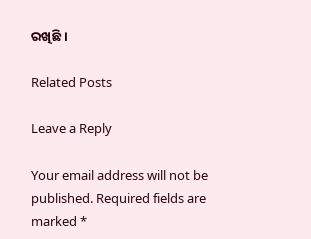ରଖିଛି ।

Related Posts

Leave a Reply

Your email address will not be published. Required fields are marked *